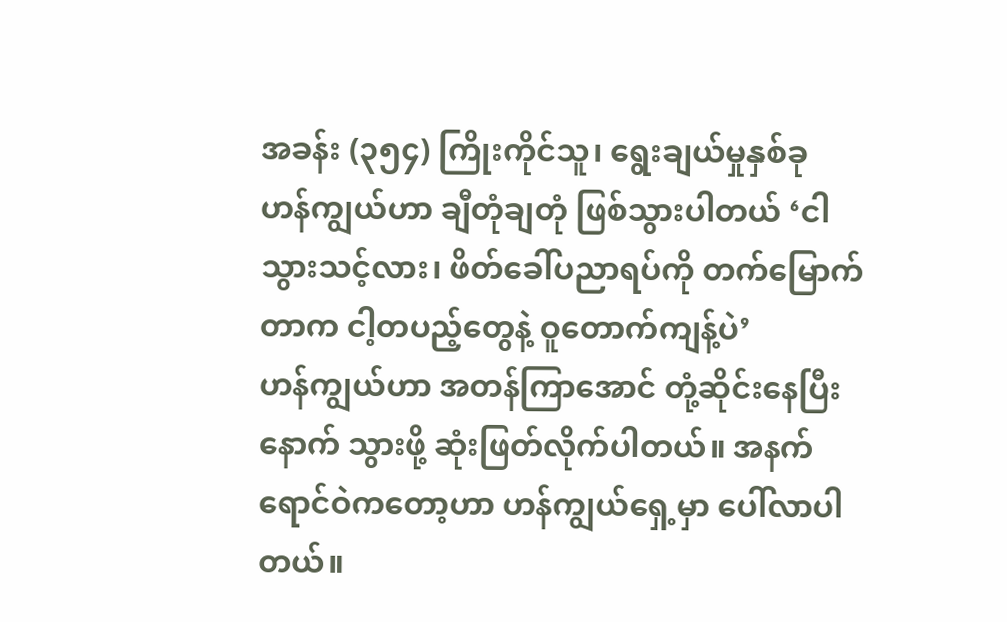အခန်း (၃၅၄) ကြိုးကိုင်သူ၊ ရွေးချယ်မှုနှစ်ခု
ဟန်ကျွယ်ဟာ ချီတုံချတုံ ဖြစ်သွားပါတယ် ‘ငါ သွားသင့်လား၊ ဖိတ်ခေါ်ပညာရပ်ကို တက်မြောက်တာက ငါ့တပည့်တွေနဲ့ ဝူတောက်ကျန့်ပဲ’
ဟန်ကျွယ်ဟာ အတန်ကြာအောင် တုံ့ဆိုင်းနေပြီးနောက် သွားဖို့ ဆုံးဖြတ်လိုက်ပါတယ်။ အနက်ရောင်ဝဲကတော့ဟာ ဟန်ကျွယ်ရှေ့မှာ ပေါ်လာပါတယ်။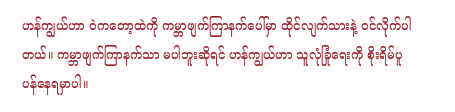ဟန်ကျွယ်ဟာ ဝဲကတော့ထဲကို ကမ္ဘာဖျက်ကြာနက်ပေါ်မှာ ထိုင်လျက်သားနဲ့ ဝင်လိုက်ပါတယ်။ ကမ္ဘာဖျက်ကြာနက်သာ မပါဘူးဆိုရင် ဟန်ကျွယ်ဟာ သူလုံခြုံရေးကို စိုးရိမ်ပူပန်နေရမှာပါ။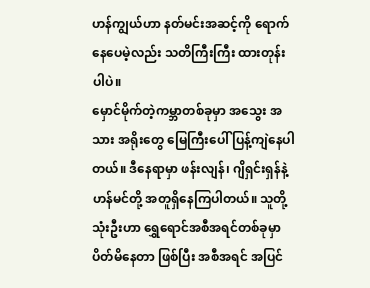ဟန်ကျွယ်ဟာ နတ်မင်းအဆင့်ကို ရောက်နေပေမဲ့လည်း သတိကြီးကြီး ထားတုန်းပါပဲ။
မှောင်မိုက်တဲ့ကမ္ဘာတစ်ခုမှာ အသွေး အသား အရိုးတွေ မြေကြီးပေါ် ပြန့်ကျဲနေပါတယ်။ ဒီနေရာမှာ ဖန်းလျန်၊ ဂျိရှင်းရှန်နဲ့ ဟန်မင်တို့ အတူရှိနေကြပါတယ်။ သူတို့သုံးဦးဟာ ရွှေရောင်အစီအရင်တစ်ခုမှာ ပိတ်မိနေတာ ဖြစ်ပြီး အစီအရင် အပြင်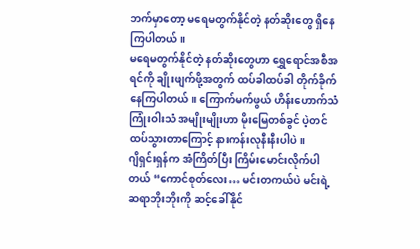ဘက်မှာတော့ မရေမတွက်နိုင်တဲ့ နတ်ဆိုးတွေ ရှိနေကြပါတယ်။
မရေမတွက်နိုင်တဲ့ နတ်ဆိုးတွေဟာ ရွှေရောင်အစီအရင်ကို ချိုးဖျက်ဖို့အတွက် ထပ်ခါထပ်ခါ တိုက်ခိုက်နေကြပါတယ်။ ကြောက်မက်ဖွယ် ဟိန်းဟောက်သံ ကြုံးဝါးသံ အမျိုးမျိုးဟာ မိုးမြေတစ်ခွင် ပဲ့တင်ထပ်သွားတာကြောင့် နားကန်းလုနီးနီးပါပဲ။
ဂျိရှင်းရှန်က အံကြိတ်ပြီး ကြိမ်းမောင်းလိုက်ပါတယ် “ကောင်စုတ်လေး… မင်းတကယ်ပဲ မင်းရဲ့ ဆရာဘိုးဘိုးကို ဆင့်ခေါ်နိုင်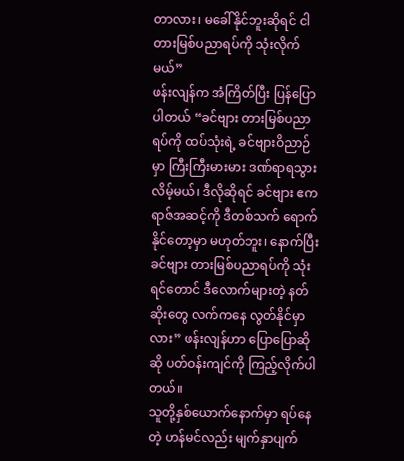တာလား၊ မခေါ်နိုင်ဘူးဆိုရင် ငါ တားမြစ်ပညာရပ်ကို သုံးလိုက်မယ်”
ဖန်းလျန်က အံကြိတ်ပြီး ပြန်ပြောပါတယ် “ခင်ဗျား တားမြစ်ပညာရပ်ကို ထပ်သုံးရဲ့ ခင်ဗျားဝိညာဉ်မှာ ကြီးကြီးမားမား ဒဏ်ရာရသွားလိမ့်မယ်၊ ဒီလိုဆိုရင် ခင်ဗျား ဧကရာဇ်အဆင့်ကို ဒီတစ်သက် ရောက်နိုင်တော့မှာ မဟုတ်ဘူး၊ နောက်ပြီး ခင်ဗျား တားမြစ်ပညာရပ်ကို သုံးရင်တောင် ဒီလောက်များတဲ့ နတ်ဆိုးတွေ လက်ကနေ လွတ်နိုင်မှာလား” ဖန်းလျန်ဟာ ပြောပြောဆိုဆို ပတ်ဝန်းကျင်ကို ကြည့်လိုက်ပါတယ်။
သူတို့နှစ်ယောက်နောက်မှာ ရပ်နေတဲ့ ဟန်မင်လည်း မျက်နှာပျက်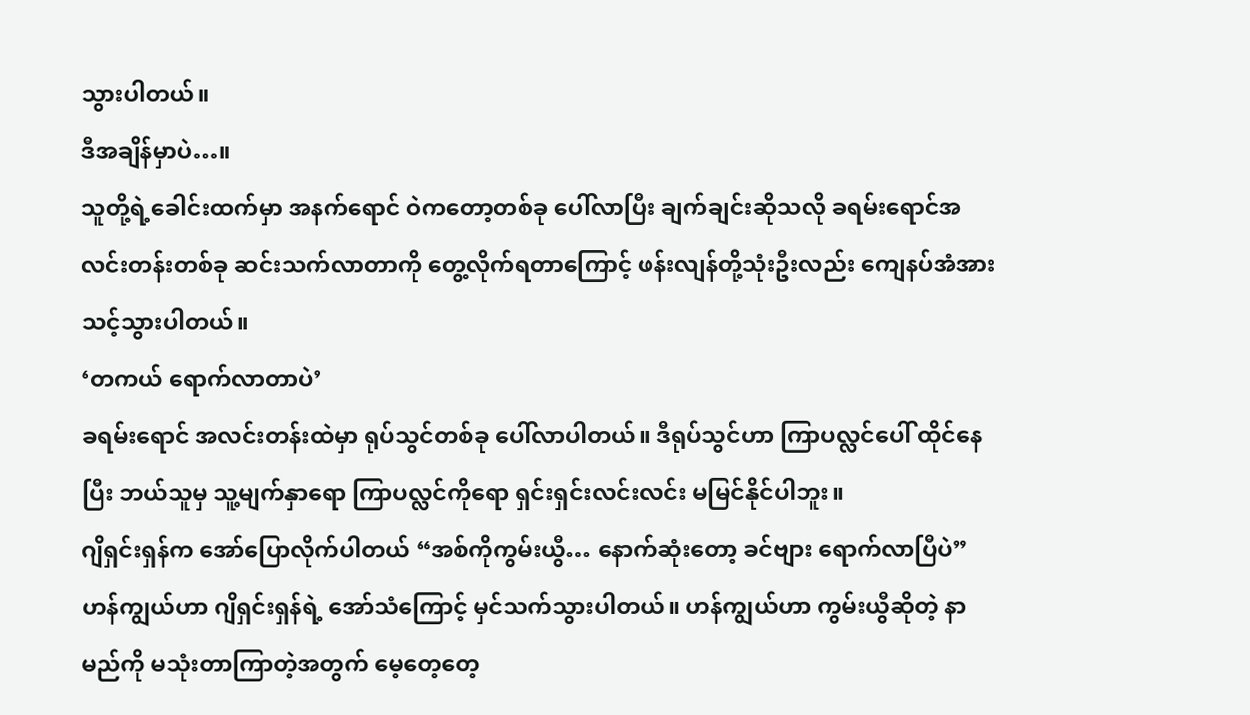သွားပါတယ်။
ဒီအချိန်မှာပဲ…။
သူတို့ရဲ့ခေါင်းထက်မှာ အနက်ရောင် ဝဲကတော့တစ်ခု ပေါ်လာပြီး ချက်ချင်းဆိုသလို ခရမ်းရောင်အလင်းတန်းတစ်ခု ဆင်းသက်လာတာကို တွေ့လိုက်ရတာကြောင့် ဖန်းလျန်တို့သုံးဦးလည်း ကျေနပ်အံအားသင့်သွားပါတယ်။
‘တကယ် ရောက်လာတာပဲ’
ခရမ်းရောင် အလင်းတန်းထဲမှာ ရုပ်သွင်တစ်ခု ပေါ်လာပါတယ်။ ဒီရုပ်သွင်ဟာ ကြာပလ္လင်ပေါ် ထိုင်နေပြီး ဘယ်သူမှ သူ့မျက်နှာရော ကြာပလ္လင်ကိုရော ရှင်းရှင်းလင်းလင်း မမြင်နိုင်ပါဘူး။
ဂျိရှင်းရှန်က အော်ပြောလိုက်ပါတယ် “အစ်ကိုကွမ်းယွီ… နောက်ဆုံးတော့ ခင်ဗျား ရောက်လာပြီပဲ”
ဟန်ကျွယ်ဟာ ဂျိရှင်းရှန်ရဲ့ အော်သံကြောင့် မှင်သက်သွားပါတယ်။ ဟန်ကျွယ်ဟာ ကွမ်းယွီဆိုတဲ့ နာမည်ကို မသုံးတာကြာတဲ့အတွက် မေ့တေ့တေ့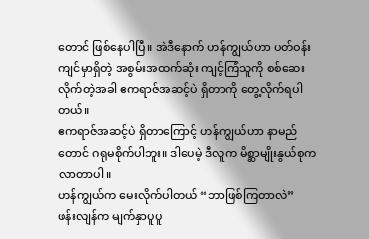တောင် ဖြစ်နေပါပြီ။ အဲဒီနောက် ဟန်ကျွယ်ဟာ ပတ်ဝန်းကျင်မှာရှိတဲ့ အစွမ်းအထက်ဆုံး ကျင့်ကြံသူကို စစ်ဆေးလိုက်တဲ့အခါ ဧကရာဇ်အဆင့်ပဲ ရှိတာကို တွေ့လိုက်ရပါတယ်။
ဧကရာဇ်အဆင့်ပဲ ရှိတာကြောင့် ဟန်ကျွယ်ဟာ နာမည်တောင် ဂရုမစိုက်ပါဘူး။ ဒါပေမဲ့ ဒီလူက မိစ္ဆာမျိုးနွယ်စုက လာတာပါ။
ဟန်ကျွယ်က မေးလိုက်ပါတယ် “ဘာဖြစ်ကြတာလဲ”
ဖန်းလျန်က မျက်နှာပူပူ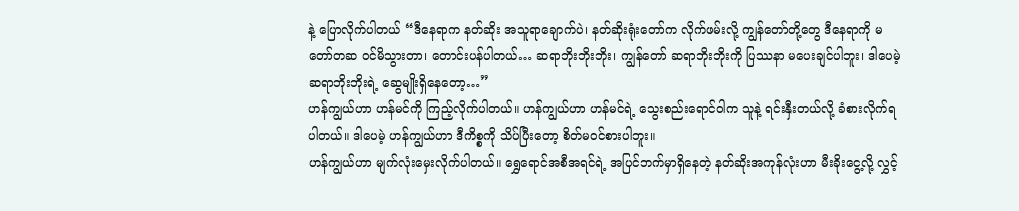နဲ့ ပြောလိုက်ပါတယ် “ဒီနေရာက နတ်ဆိုး အသူရာချောက်ပဲ၊ နတ်ဆိုးရုံးတော်က လိုက်ဖမ်းလို့ ကျွန်တော်တို့တွေ ဒီနေရာကို မတော်တဆ ဝင်မိသွားတာ၊ တောင်းပန်ပါတယ်… ဆရာဘိုးဘိုးဘိုး၊ ကျွန်တော် ဆရာဘိုးဘိုးကို ပြဿနာ မပေးချင်ပါဘူး၊ ဒါပေမဲ့ ဆရာဘိုးဘိုးရဲ့ ဆွေမျိုးရှိနေတော့…”
ဟန်ကျွယ်ဟာ ဟန်မင်ကို ကြည့်လိုက်ပါတယ်။ ဟန်ကျွယ်ဟာ ဟန်မင်ရဲ့ သွေးစည်းရောင်ဝါက သူနဲ့ ရင်းနှီးတယ်လို့ ခံစားလိုက်ရပါတယ်။ ဒါပေမဲ့ ဟန်ကျွယ်ဟာ ဒီကိစ္စကို သိပ်ပြီးတော့ စိတ်မဝင်စားပါဘူး။
ဟန်ကျွယ်ဟာ မျက်လုံးမှေးလိုက်ပါတယ်။ ရွှေရောင်အစီအရင်ရဲ့ အပြင်ဘက်မှာရှိနေတဲ့ နတ်ဆိုးအကုန်လုံးဟာ မီးခိုးငွေ့လို့ လွှင့်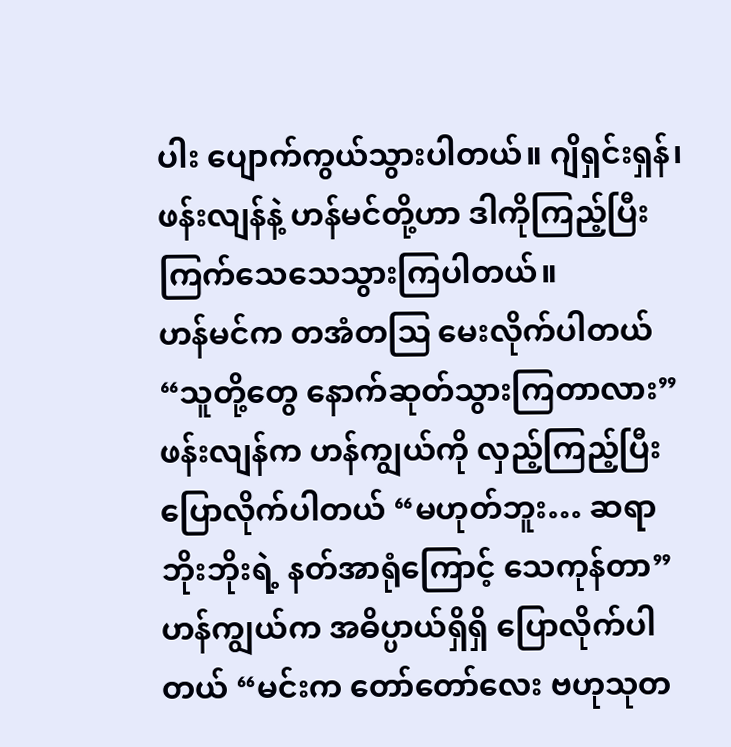ပါး ပျောက်ကွယ်သွားပါတယ်။ ဂျိရှင်းရှန်၊ ဖန်းလျန်နဲ့ ဟန်မင်တို့ဟာ ဒါကိုကြည့်ပြီး ကြက်သေသေသွားကြပါတယ်။
ဟန်မင်က တအံတဩ မေးလိုက်ပါတယ် “သူတို့တွေ နောက်ဆုတ်သွားကြတာလား”
ဖန်းလျန်က ဟန်ကျွယ်ကို လှည့်ကြည့်ပြီး ပြောလိုက်ပါတယ် “မဟုတ်ဘူး… ဆရာဘိုးဘိုးရဲ့ နတ်အာရုံကြောင့် သေကုန်တာ”
ဟန်ကျွယ်က အဓိပ္ပာယ်ရှိရှိ ပြောလိုက်ပါတယ် “မင်းက တော်တော်လေး ဗဟုသုတ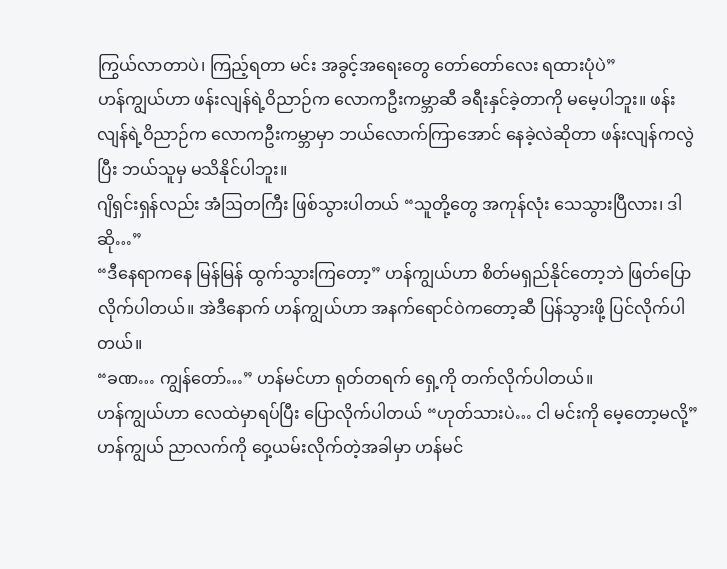ကြွယ်လာတာပဲ၊ ကြည့်ရတာ မင်း အခွင့်အရေးတွေ တော်တော်လေး ရထားပုံပဲ”
ဟန်ကျွယ်ဟာ ဖန်းလျန်ရဲ့ဝိညာဉ်က လောကဦးကမ္ဘာဆီ ခရီးနှင်ခဲ့တာကို မမေ့ပါဘူး။ ဖန်းလျန်ရဲ့ဝိညာဉ်က လောကဦးကမ္ဘာမှာ ဘယ်လောက်ကြာအောင် နေခဲ့လဲဆိုတာ ဖန်းလျန်ကလွဲပြီး ဘယ်သူမှ မသိနိုင်ပါဘူး။
ဂျိရှင်းရှန်လည်း အံဩတကြီး ဖြစ်သွားပါတယ် “သူတို့တွေ အကုန်လုံး သေသွားပြီလား၊ ဒါဆို…”
“ဒီနေရာကနေ မြန်မြန် ထွက်သွားကြတော့” ဟန်ကျွယ်ဟာ စိတ်မရှည်နိုင်တော့ဘဲ ဖြတ်ပြောလိုက်ပါတယ်။ အဲဒီနောက် ဟန်ကျွယ်ဟာ အနက်ရောင်ဝဲကတော့ဆီ ပြန်သွားဖို့ ပြင်လိုက်ပါတယ်။
“ခဏ… ကျွန်တော်…” ဟန်မင်ဟာ ရုတ်တရက် ရှေ့ကို တက်လိုက်ပါတယ်။
ဟန်ကျွယ်ဟာ လေထဲမှာရပ်ပြီး ပြောလိုက်ပါတယ် “ဟုတ်သားပဲ… ငါ မင်းကို မေ့တော့မလို့”
ဟန်ကျွယ် ညာလက်ကို ဝှေ့ယမ်းလိုက်တဲ့အခါမှာ ဟန်မင်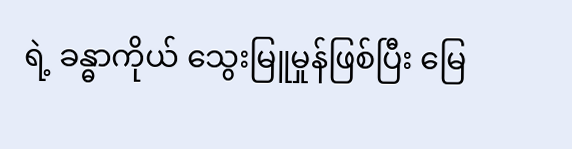ရဲ့ ခန္ဓာကိုယ် သွေးမြူမှုန်ဖြစ်ပြီး မြေ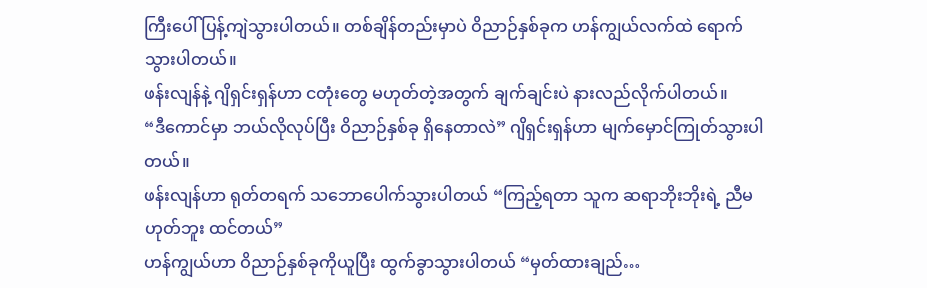ကြီးပေါ် ပြန့်ကျဲသွားပါတယ်။ တစ်ချိန်တည်းမှာပဲ ဝိညာဉ်နှစ်ခုက ဟန်ကျွယ်လက်ထဲ ရောက်သွားပါတယ်။
ဖန်းလျန်နဲ့ ဂျိရှင်းရှန်ဟာ ငတုံးတွေ မဟုတ်တဲ့အတွက် ချက်ချင်းပဲ နားလည်လိုက်ပါတယ်။
“ဒီကောင်မှာ ဘယ်လိုလုပ်ပြီး ဝိညာဉ်နှစ်ခု ရှိနေတာလဲ” ဂျိရှင်းရှန်ဟာ မျက်မှောင်ကြုတ်သွားပါတယ်။
ဖန်းလျန်ဟာ ရုတ်တရက် သဘောပေါက်သွားပါတယ် “ကြည့်ရတာ သူက ဆရာဘိုးဘိုးရဲ့ ညီမဟုတ်ဘူး ထင်တယ်”
ဟန်ကျွယ်ဟာ ဝိညာဉ်နှစ်ခုကိုယူပြီး ထွက်ခွာသွားပါတယ် “မှတ်ထားချည်…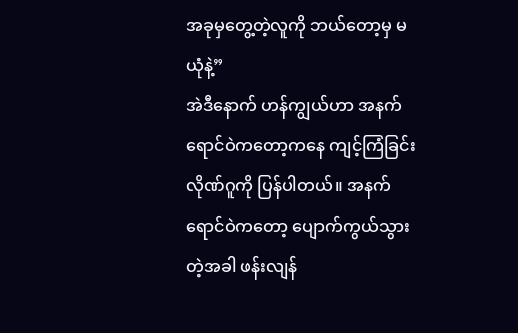အခုမှတွေ့တဲ့လူကို ဘယ်တော့မှ မယုံနဲ့”
အဲဒီနောက် ဟန်ကျွယ်ဟာ အနက်ရောင်ဝဲကတော့ကနေ ကျင့်ကြံခြင်းလိုဏ်ဂူကို ပြန်ပါတယ်။ အနက်ရောင်ဝဲကတော့ ပျောက်ကွယ်သွားတဲ့အခါ ဖန်းလျန်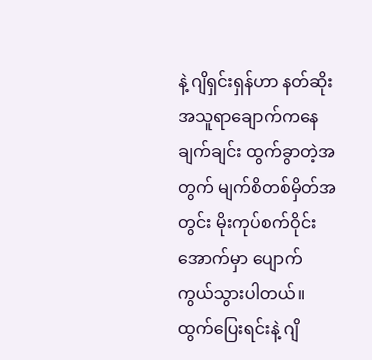နဲ့ ဂျိရှင်းရှန်ဟာ နတ်ဆိုး အသူရာချောက်ကနေ ချက်ချင်း ထွက်ခွာတဲ့အတွက် မျက်စိတစ်မှိတ်အတွင်း မိုးကုပ်စက်ဝိုင်းအောက်မှာ ပျောက်ကွယ်သွားပါတယ်။
ထွက်ပြေးရင်းနဲ့ ဂျိ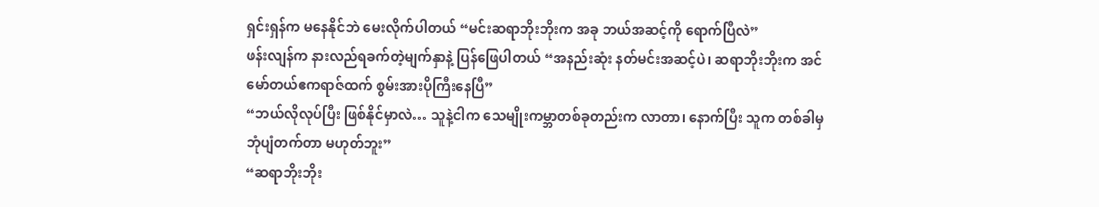ရှင်းရှန်က မနေနိုင်ဘဲ မေးလိုက်ပါတယ် “မင်းဆရာဘိုးဘိုးက အခု ဘယ်အဆင့်ကို ရောက်ပြီလဲ”
ဖန်းလျန်က နားလည်ရခက်တဲ့မျက်နှာနဲ့ ပြန်ဖြေပါတယ် “အနည်းဆုံး နတ်မင်းအဆင့်ပဲ၊ ဆရာဘိုးဘိုးက အင်မော်တယ်ဧကရာဇ်ထက် စွမ်းအားပိုကြီးနေပြီ”
“ဘယ်လိုလုပ်ပြီး ဖြစ်နိုင်မှာလဲ… သူနဲ့ငါက သေမျိုးကမ္ဘာတစ်ခုတည်းက လာတာ၊ နောက်ပြီး သူက တစ်ခါမှ ဘုံပျံတက်တာ မဟုတ်ဘူး”
“ဆရာဘိုးဘိုး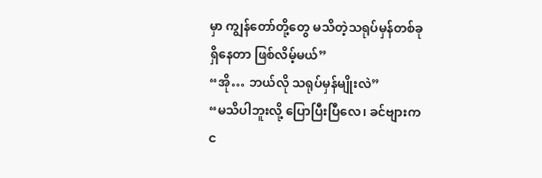မှာ ကျွန်တော်တို့တွေ မသိတဲ့သရုပ်မှန်တစ်ခု ရှိနေတာ ဖြစ်လိမ့်မယ်”
“အို… ဘယ်လို သရုပ်မှန်မျိုးလဲ”
“မသိပါဘူးလို့ ပြောပြီးပြီလေ၊ ခင်ဗျားက င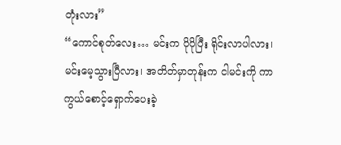တုံးလား”
“ကောင်စုတ်လေး… မင်းက ပိုပိုပြီး ရိုင်းလာပါလား၊ မင်းမေ့သွားပြီလား၊ အတိတ်မှာတုန်းက ငါမင်းကို ကာကွယ်စောင့်ရှောက်ပေးခဲ့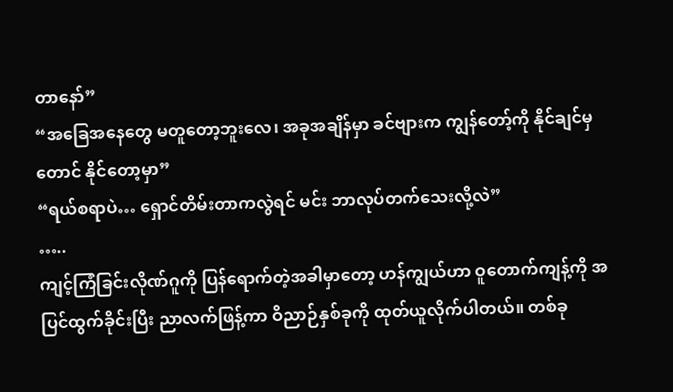တာနော်”
“အခြေအနေတွေ မတူတော့ဘူးလေ၊ အခုအချိန်မှာ ခင်ဗျားက ကျွန်တော့်ကို နိုင်ချင်မှတောင် နိုင်တော့မှာ”
“ရယ်စရာပဲ… ရှောင်တိမ်းတာကလွဲရင် မင်း ဘာလုပ်တက်သေးလို့လဲ”
…..
ကျင့်ကြံခြင်းလိုဏ်ဂူကို ပြန်ရောက်တဲ့အခါမှာတော့ ဟန်ကျွယ်ဟာ ဝူတောက်ကျန့်ကို အပြင်ထွက်ခိုင်းပြီး ညာလက်ဖြန့်ကာ ဝိညာဉ်နှစ်ခုကို ထုတ်ယူလိုက်ပါတယ်။ တစ်ခု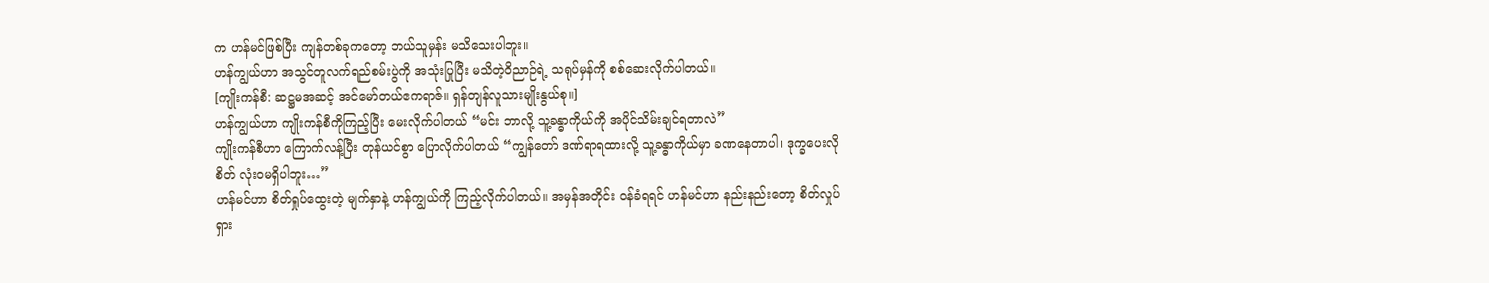က ဟန်မင်ဖြစ်ပြီး ကျန်တစ်ခုကတော့ ဘယ်သူမှန်း မသိသေးပါဘူး။
ဟန်ကျွယ်ဟာ အသွင်တူလက်ရည်စမ်းပွဲကို အသုံးပြုပြီး မသိတဲ့ဝိညာဉ်ရဲ့ သရုပ်မှန်ကို စစ်ဆေးလိုက်ပါတယ်။
[ကျိုးကန်စီ: ဆဋ္ဌမအဆင့် အင်မော်တယ်ဧကရာဇ်။ ရှန်တျန်လူသားမျိုးနွယ်စု။]
ဟန်ကျွယ်ဟာ ကျိုးကန်စီကိုကြည့်ပြီး မေးလိုက်ပါတယ် “မင်း ဘာလို့ သူ့ခန္ဓာကိုယ်ကို အပိုင်သိမ်းချင်ရတာလဲ”
ကျိုးကန်စီဟာ ကြောက်လန့်ပြီး တုန်ယင်စွာ ပြောလိုက်ပါတယ် “ကျွန်တော် ဒဏ်ရာရထားလို့ သူ့ခန္ဓာကိုယ်မှာ ခဏနေတာပါ၊ ဒုက္ခပေးလိုစိတ် လုံးဝမရှိပါဘူး…”
ဟန်မင်ဟာ စိတ်ရှုပ်ထွေးတဲ့ မျက်နှာနဲ့ ဟန်ကျွယ်ကို ကြည့်လိုက်ပါတယ်။ အမှန်အတိုင်း ဝန်ခံရရင် ဟန်မင်ဟာ နည်းနည်းတော့ စိတ်လှုပ်ရှား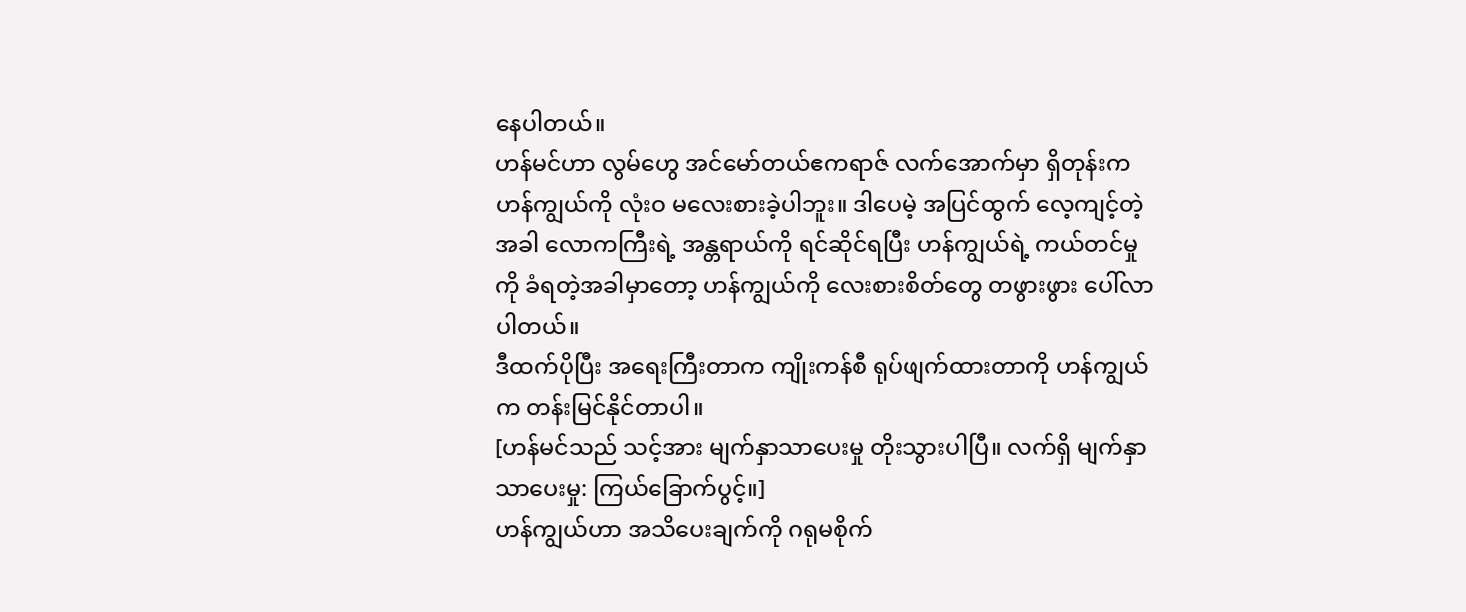နေပါတယ်။
ဟန်မင်ဟာ လွမ်ဟွေ အင်မော်တယ်ဧကရာဇ် လက်အောက်မှာ ရှိတုန်းက ဟန်ကျွယ်ကို လုံးဝ မလေးစားခဲ့ပါဘူး။ ဒါပေမဲ့ အပြင်ထွက် လေ့ကျင့်တဲ့အခါ လောကကြီးရဲ့ အန္တရာယ်ကို ရင်ဆိုင်ရပြီး ဟန်ကျွယ်ရဲ့ ကယ်တင်မှုကို ခံရတဲ့အခါမှာတော့ ဟန်ကျွယ်ကို လေးစားစိတ်တွေ တဖွားဖွား ပေါ်လာပါတယ်။
ဒီထက်ပိုပြီး အရေးကြီးတာက ကျိုးကန်စီ ရုပ်ဖျက်ထားတာကို ဟန်ကျွယ်က တန်းမြင်နိုင်တာပါ။
[ဟန်မင်သည် သင့်အား မျက်နှာသာပေးမှု တိုးသွားပါပြီ။ လက်ရှိ မျက်နှာသာပေးမှု: ကြယ်ခြောက်ပွင့်။]
ဟန်ကျွယ်ဟာ အသိပေးချက်ကို ဂရုမစိုက်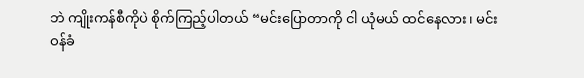ဘဲ ကျိုးကန်စီကိုပဲ စိုက်ကြည့်ပါတယ် “မင်းပြောတာကို ငါ ယုံမယ် ထင်နေလား၊ မင်း ဝန်ခံ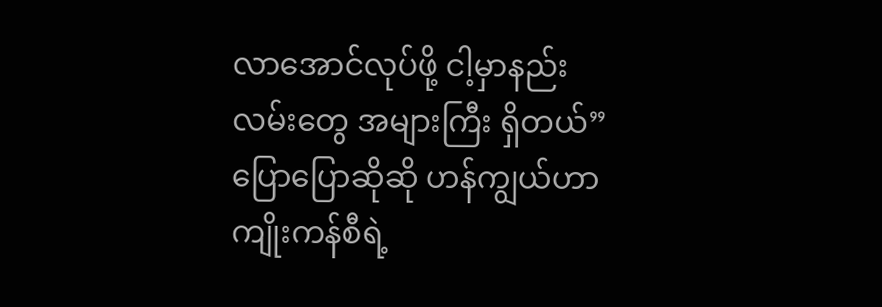လာအောင်လုပ်ဖို့ ငါ့မှာနည်းလမ်းတွေ အများကြီး ရှိတယ်” ပြောပြောဆိုဆို ဟန်ကျွယ်ဟာ ကျိုးကန်စီရဲ့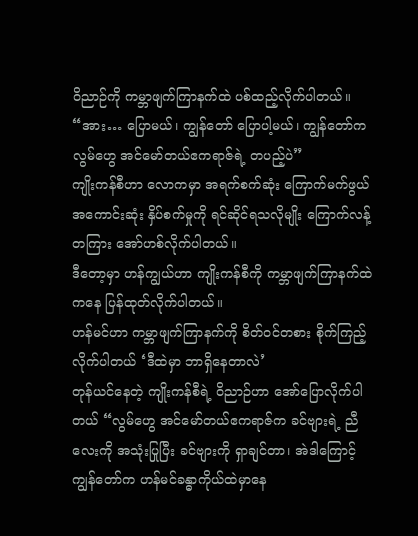ဝိညာဉ်ကို ကမ္ဘာဖျက်ကြာနက်ထဲ ပစ်ထည့်လိုက်ပါတယ်။
“အား… ပြောမယ်၊ ကျွန်တော် ပြောပါ့မယ်၊ ကျွန်တော်က လွမ်ဟွေ အင်မော်တယ်ဧကရာဇ်ရဲ့ တပည့်ပဲ”
ကျိုးကန်စီဟာ လောကမှာ အရက်စက်ဆုံး ကြောက်မက်ဖွယ် အကောင်းဆုံး နှိပ်စက်မှုကို ရင်ဆိုင်ရသလိုမျိုး ကြောက်လန့်တကြား အော်ဟစ်လိုက်ပါတယ်။
ဒီတော့မှာ ဟန်ကျွယ်ဟာ ကျိုးကန်စီကို ကမ္ဘာဖျက်ကြာနက်ထဲကနေ ပြန်ထုတ်လိုက်ပါတယ်။
ဟန်မင်ဟာ ကမ္ဘာဖျက်ကြာနက်ကို စိတ်ဝင်တစား စိုက်ကြည့်လိုက်ပါတယ် ‘ဒီထဲမှာ ဘာရှိနေတာလဲ’
တုန်ယင်နေတဲ့ ကျိုးကန်စီရဲ့ ဝိညာဉ်ဟာ အော်ပြောလိုက်ပါတယ် “လွမ်ဟွေ အင်မော်တယ်ဧကရာဇ်က ခင်ဗျားရဲ့ ညီလေးကို အသုံးပြုပြီး ခင်ဗျားကို ရှာချင်တာ၊ အဲဒါကြောင့် ကျွန်တော်က ဟန်မင်ခန္ဓာကိုယ်ထဲမှာနေ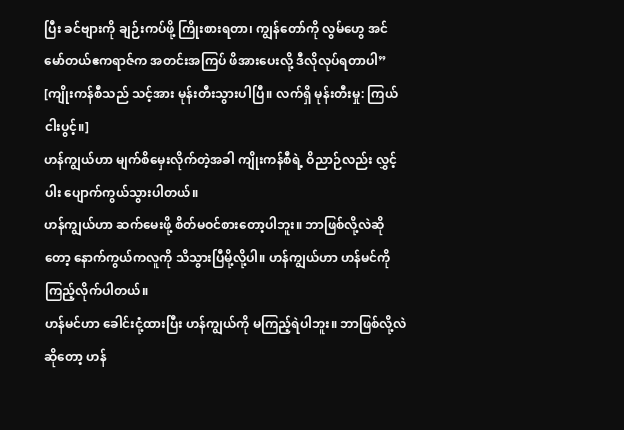ပြီး ခင်ဗျားကို ချဉ်းကပ်ဖို့ ကြိုးစားရတာ၊ ကျွန်တော်ကို လွမ်ဟွေ အင်မော်တယ်ဧကရာဇ်က အတင်းအကြပ် ဖိအားပေးလို့ ဒီလိုလုပ်ရတာပါ”
[ကျိုးကန်စီသည် သင့်အား မုန်းတီးသွားပါပြီ။ လက်ရှိ မုန်းတီးမှု: ကြယ်ငါးပွင့်။]
ဟန်ကျွယ်ဟာ မျက်စိမှေးလိုက်တဲ့အခါ ကျိုးကန်စီရဲ့ ဝိညာဉ်လည်း လွှင့်ပါး ပျောက်ကွယ်သွားပါတယ်။
ဟန်ကျွယ်ဟာ ဆက်မေးဖို့ စိတ်မဝင်စားတော့ပါဘူး။ ဘာဖြစ်လို့လဲဆိုတော့ နောက်ကွယ်ကလူကို သိသွားပြီမို့လို့ပါ။ ဟန်ကျွယ်ဟာ ဟန်မင်ကို ကြည့်လိုက်ပါတယ်။
ဟန်မင်ဟာ ခေါင်းငုံ့ထားပြီး ဟန်ကျွယ်ကို မကြည့်ရဲပါဘူး။ ဘာဖြစ်လို့လဲဆိုတော့ ဟန်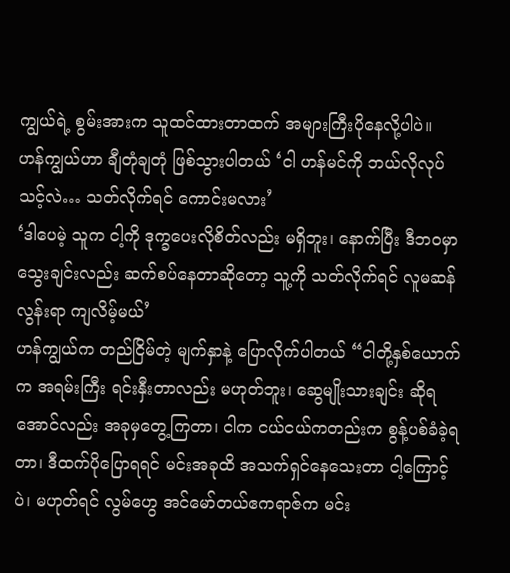ကျွယ်ရဲ့ စွမ်းအားက သူထင်ထားတာထက် အများကြီးပိုနေလို့ပါပဲ။
ဟန်ကျွယ်ဟာ ချီတုံချတုံ ဖြစ်သွားပါတယ် ‘ငါ ဟန်မင်ကို ဘယ်လိုလုပ်သင့်လဲ… သတ်လိုက်ရင် ကောင်းမလား’
‘ဒါပေမဲ့ သူက ငါ့ကို ဒုက္ခပေးလိုစိတ်လည်း မရှိဘူး၊ နောက်ပြီး ဒီဘဝမှာ သွေးချင်းလည်း ဆက်စပ်နေတာဆိုတော့ သူ့ကို သတ်လိုက်ရင် လူမဆန်လွန်းရာ ကျလိမ့်မယ်’
ဟန်ကျွယ်က တည်ငြိမ်တဲ့ မျက်နှာနဲ့ ပြောလိုက်ပါတယ် “ငါတို့နှစ်ယောက်က အရမ်းကြီး ရင်းနှီးတာလည်း မဟုတ်ဘူး၊ ဆွေမျိုးသားချင်း ဆိုရအောင်လည်း အခုမှတွေ့ကြတာ၊ ငါက ငယ်ငယ်ကတည်းက စွန့်ပစ်ခံခဲ့ရတာ၊ ဒီထက်ပိုပြောရရင် မင်းအခုထိ အသက်ရှင်နေသေးတာ ငါ့ကြောင့်ပဲ၊ မဟုတ်ရင် လွမ်ဟွေ အင်မော်တယ်ဧကရာဇ်က မင်း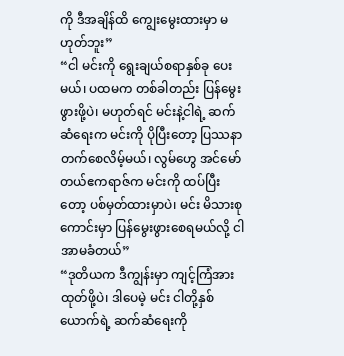ကို ဒီအချိန်ထိ ကျွေးမွေးထားမှာ မဟုတ်ဘူး”
“ငါ မင်းကို ရွေးချယ်စရာနှစ်ခု ပေးမယ်၊ ပထမက တစ်ခါတည်း ပြန်မွေးဖွားဖို့ပဲ၊ မဟုတ်ရင် မင်းနဲ့ငါရဲ့ ဆက်ဆံရေးက မင်းကို ပိုပြီးတော့ ပြဿနာတက်စေလိမ့်မယ်၊ လွမ်ဟွေ အင်မော်တယ်ဧကရာဇ်က မင်းကို ထပ်ပြီးတော့ ပစ်မှတ်ထားမှာပဲ၊ မင်း မိသားစုကောင်းမှာ ပြန်မွေးဖွားစေရမယ်လို့ ငါ အာမခံတယ်”
“ဒုတိယက ဒီကျွန်းမှာ ကျင့်ကြံအားထုတ်ဖို့ပဲ၊ ဒါပေမဲ့ မင်း ငါတို့နှစ်ယောက်ရဲ့ ဆက်ဆံရေးကို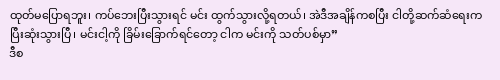ထုတ်မပြောရဘူး၊ ကပ်ဘေးပြီးသွားရင် မင်း ထွက်သွားလို့ရတယ်၊ အဲဒီအချိန်ကစပြီး ငါတို့ဆက်ဆံရေးက ပြီးဆုံးသွားပြီ၊ မင်းငါ့ကို ခြိမ်းခြောက်ရင်တော့ ငါက မင်းကို သတ်ပစ်မှာ”
ဒီစ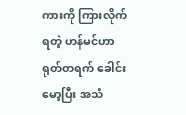ကားကို ကြားလိုက်ရတဲ့ ဟန်မင်ဟာ ရုတ်တရက် ခေါင်းမော့ပြီး အသံ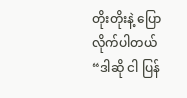တိုးတိုးနဲ့ ပြောလိုက်ပါတယ် “ဒါဆို ငါ ပြန်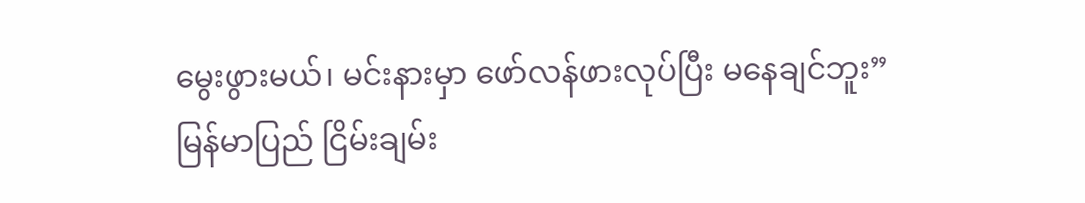မွေးဖွားမယ်၊ မင်းနားမှာ ဖော်လန်ဖားလုပ်ပြီး မနေချင်ဘူး”
မြန်မာပြည် ငြိမ်းချမ်း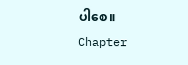ပါစေ။
Chapter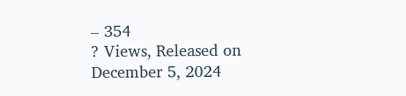– 354
? Views, Released on December 5, 2024